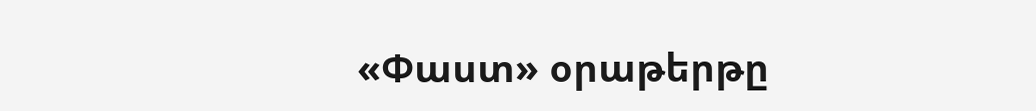«Փաստ» օրաթերթը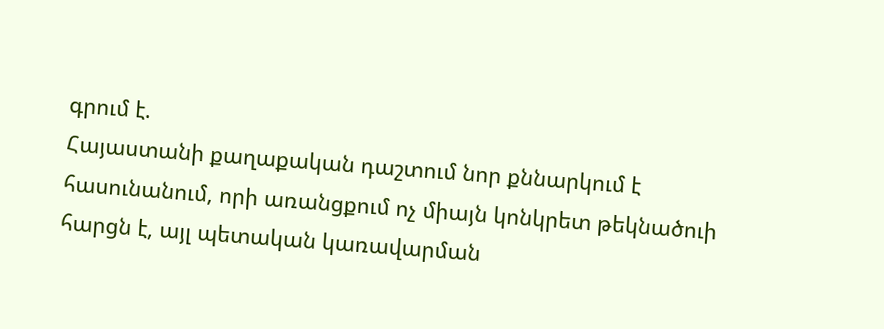գրում է.
Հայաստանի քաղաքական դաշտում նոր քննարկում է հասունանում, որի առանցքում ոչ միայն կոնկրետ թեկնածուի հարցն է, այլ պետական կառավարման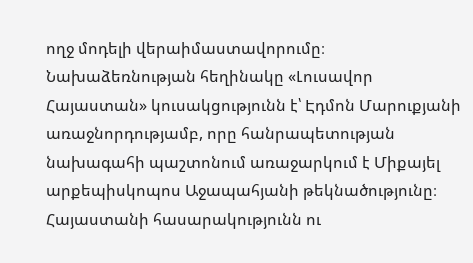ողջ մոդելի վերաիմաստավորումը։ Նախաձեռնության հեղինակը «Լուսավոր Հայաստան» կուսակցությունն է՝ Էդմոն Մարուքյանի առաջնորդությամբ, որը հանրապետության նախագահի պաշտոնում առաջարկում է Միքայել արքեպիսկոպոս Աջապահյանի թեկնածությունը։
Հայաստանի հասարակությունն ու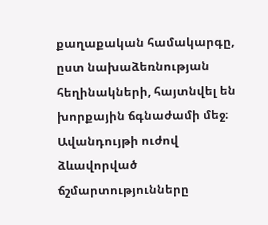քաղաքական համակարգը, ըստ նախաձեռնության հեղինակների, հայտնվել են խորքային ճգնաժամի մեջ։ Ավանդույթի ուժով ձևավորված ճշմարտությունները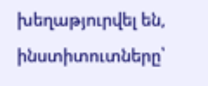խեղաթյուրվել են, ինստիտուտները՝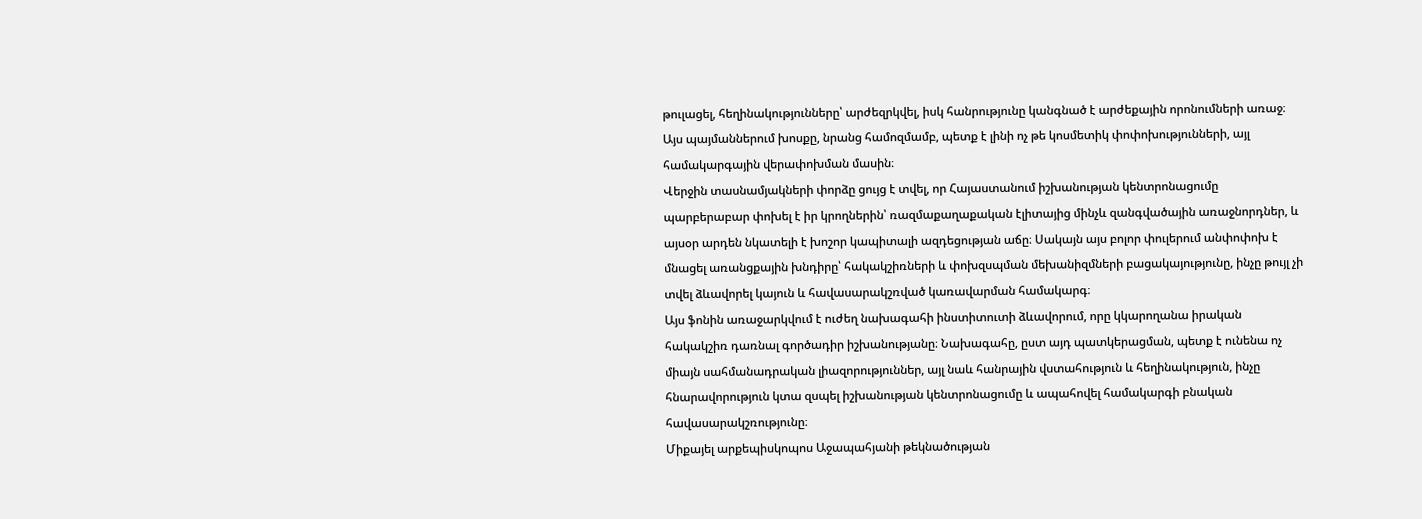թուլացել, հեղինակությունները՝ արժեզրկվել, իսկ հանրությունը կանգնած է արժեքային որոնումների առաջ։ Այս պայմաններում խոսքը, նրանց համոզմամբ, պետք է լինի ոչ թե կոսմետիկ փոփոխությունների, այլ համակարգային վերափոխման մասին։
Վերջին տասնամյակների փորձը ցույց է տվել, որ Հայաստանում իշխանության կենտրոնացումը պարբերաբար փոխել է իր կրողներին՝ ռազմաքաղաքական էլիտայից մինչև զանգվածային առաջնորդներ, և այսօր արդեն նկատելի է խոշոր կապիտալի ազդեցության աճը։ Սակայն այս բոլոր փուլերում անփոփոխ է մնացել առանցքային խնդիրը՝ հակակշիռների և փոխզսպման մեխանիզմների բացակայությունը, ինչը թույլ չի տվել ձևավորել կայուն և հավասարակշռված կառավարման համակարգ։
Այս ֆոնին առաջարկվում է ուժեղ նախագահի ինստիտուտի ձևավորում, որը կկարողանա իրական հակակշիռ դառնալ գործադիր իշխանությանը։ Նախագահը, ըստ այդ պատկերացման, պետք է ունենա ոչ միայն սահմանադրական լիազորություններ, այլ նաև հանրային վստահություն և հեղինակություն, ինչը հնարավորություն կտա զսպել իշխանության կենտրոնացումը և ապահովել համակարգի բնական հավասարակշռությունը։
Միքայել արքեպիսկոպոս Աջապահյանի թեկնածության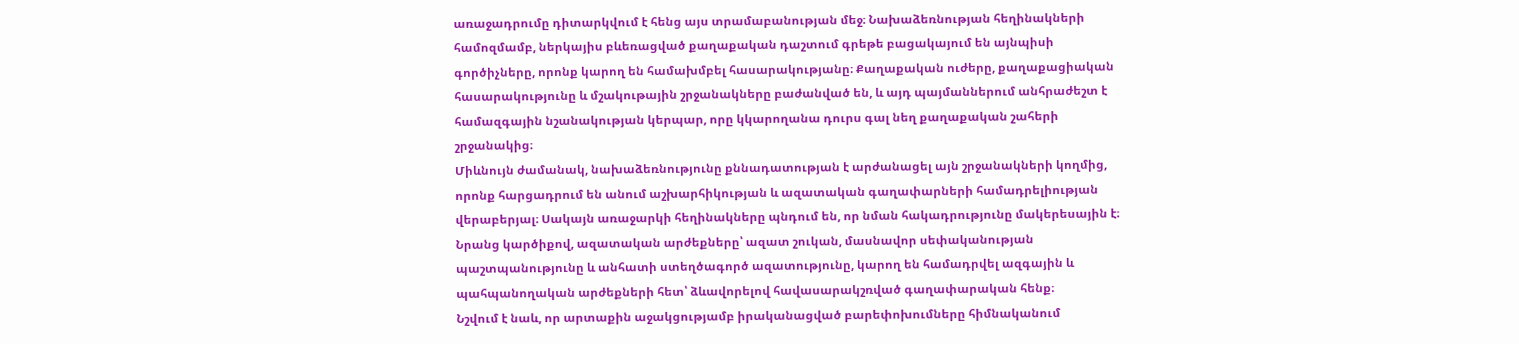առաջադրումը դիտարկվում է հենց այս տրամաբանության մեջ։ Նախաձեռնության հեղինակների համոզմամբ, ներկայիս բևեռացված քաղաքական դաշտում գրեթե բացակայում են այնպիսի գործիչները, որոնք կարող են համախմբել հասարակությանը։ Քաղաքական ուժերը, քաղաքացիական հասարակությունը և մշակութային շրջանակները բաժանված են, և այդ պայմաններում անհրաժեշտ է համազգային նշանակության կերպար, որը կկարողանա դուրս գալ նեղ քաղաքական շահերի շրջանակից։
Միևնույն ժամանակ, նախաձեռնությունը քննադատության է արժանացել այն շրջանակների կողմից, որոնք հարցադրում են անում աշխարհիկության և ազատական գաղափարների համադրելիության վերաբերյալ։ Սակայն առաջարկի հեղինակները պնդում են, որ նման հակադրությունը մակերեսային է։ Նրանց կարծիքով, ազատական արժեքները՝ ազատ շուկան, մասնավոր սեփականության պաշտպանությունը և անհատի ստեղծագործ ազատությունը, կարող են համադրվել ազգային և պահպանողական արժեքների հետ՝ ձևավորելով հավասարակշռված գաղափարական հենք։
Նշվում է նաև, որ արտաքին աջակցությամբ իրականացված բարեփոխումները հիմնականում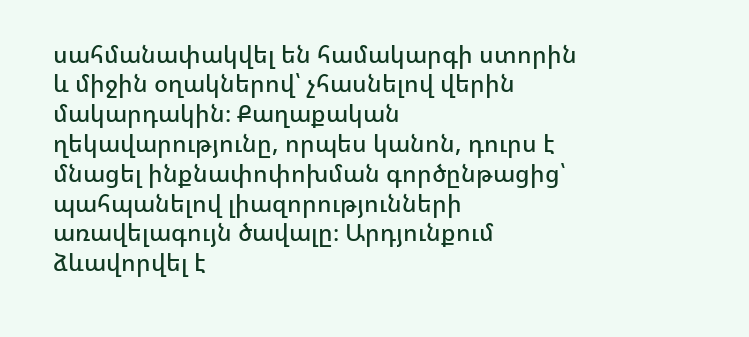սահմանափակվել են համակարգի ստորին և միջին օղակներով՝ չհասնելով վերին մակարդակին։ Քաղաքական ղեկավարությունը, որպես կանոն, դուրս է մնացել ինքնափոփոխման գործընթացից՝ պահպանելով լիազորությունների առավելագույն ծավալը։ Արդյունքում ձևավորվել է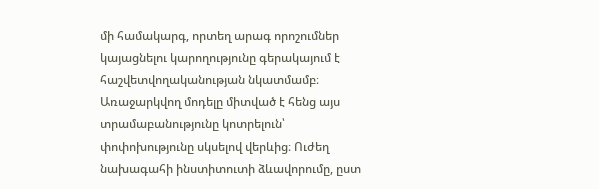մի համակարգ, որտեղ արագ որոշումներ կայացնելու կարողությունը գերակայում է հաշվետվողականության նկատմամբ։
Առաջարկվող մոդելը միտված է հենց այս տրամաբանությունը կոտրելուն՝ փոփոխությունը սկսելով վերևից։ Ուժեղ նախագահի ինստիտուտի ձևավորումը, ըստ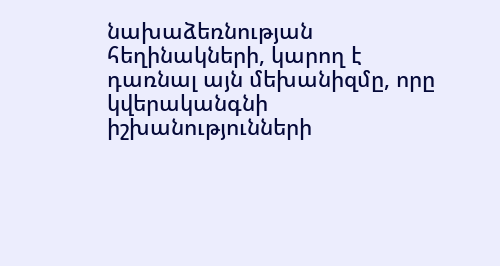նախաձեռնության հեղինակների, կարող է դառնալ այն մեխանիզմը, որը կվերականգնի իշխանությունների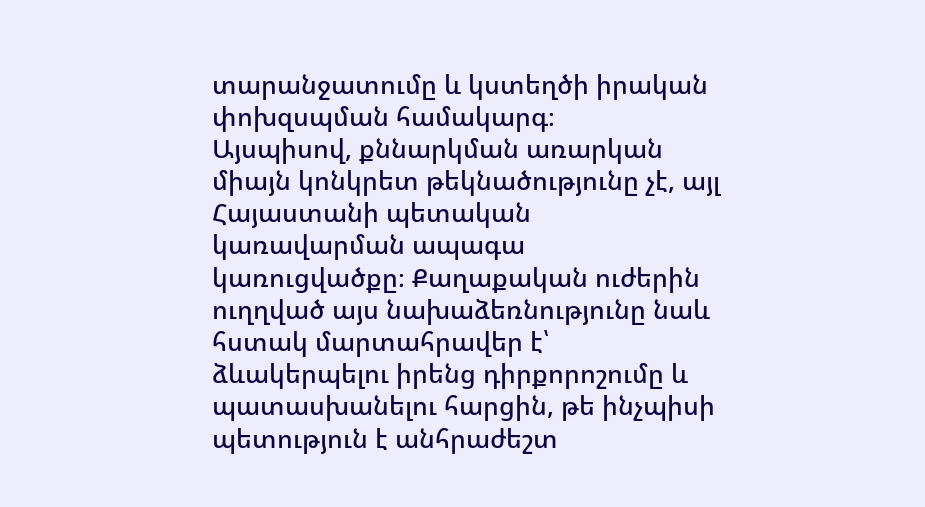տարանջատումը և կստեղծի իրական փոխզսպման համակարգ։
Այսպիսով, քննարկման առարկան միայն կոնկրետ թեկնածությունը չէ, այլ Հայաստանի պետական կառավարման ապագա կառուցվածքը։ Քաղաքական ուժերին ուղղված այս նախաձեռնությունը նաև հստակ մարտահրավեր է՝ ձևակերպելու իրենց դիրքորոշումը և պատասխանելու հարցին, թե ինչպիսի պետություն է անհրաժեշտ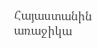Հայաստանին առաջիկա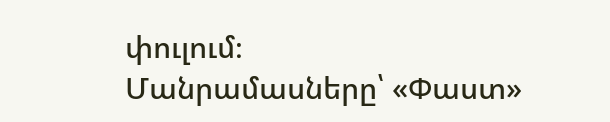փուլում։
Մանրամասները՝ «Փաստ»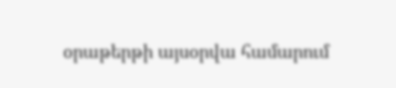օրաթերթի այսօրվա համարում